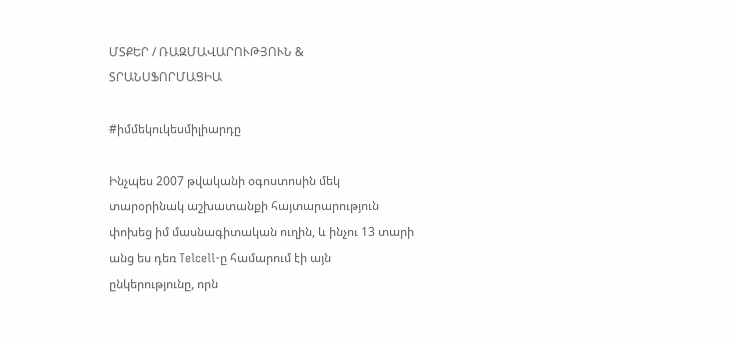ՄՏՔԵՐ / ՌԱԶՄԱՎԱՐՈՒԹՅՈՒՆ & ՏՐԱՆՍՖՈՐՄԱՑԻԱ

#իմմեկուկեսմիլիարդը

Ինչպես 2007 թվականի օգոստոսին մեկ տարօրինակ աշխատանքի հայտարարություն փոխեց իմ մասնագիտական ուղին, և ինչու 13 տարի անց ես դեռ Telcell-ը համարում էի այն ընկերությունը, որն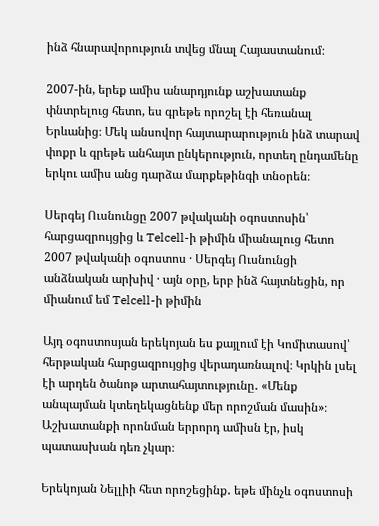ինձ հնարավորություն տվեց մնալ Հայաստանում։

2007-ին, երեք ամիս անարդյունք աշխատանք փնտրելուց հետո, ես գրեթե որոշել էի հեռանալ Երևանից։ Մեկ անսովոր հայտարարություն ինձ տարավ փոքր և գրեթե անհայտ ընկերություն, որտեղ ընդամենը երկու ամիս անց դարձա մարքեթինգի տնօրեն։

Սերգեյ Ուսնունցը 2007 թվականի օգոստոսին՝ հարցազրույցից և Telcell-ի թիմին միանալուց հետո
2007 թվականի օգոստոս · Սերգեյ Ուսնունցի անձնական արխիվ · այն օրը, երբ ինձ հայտնեցին, որ միանում եմ Telcell-ի թիմին

Այդ օգոստոսյան երեկոյան ես քայլում էի Կոմիտասով՝ հերթական հարցազրույցից վերադառնալով։ Կրկին լսել էի արդեն ծանոթ արտահայտությունը․ «Մենք անպայման կտեղեկացնենք մեր որոշման մասին»։ Աշխատանքի որոնման երրորդ ամիսն էր, իսկ պատասխան դեռ չկար։

Երեկոյան Նելլիի հետ որոշեցինք․ եթե մինչև օգոստոսի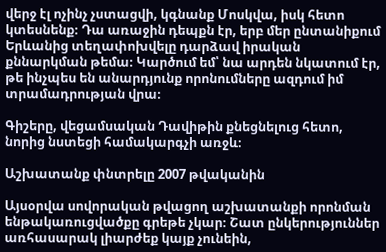վերջ էլ ոչինչ չստացվի, կգնանք Մոսկվա, իսկ հետո կտեսնենք։ Դա առաջին դեպքն էր, երբ մեր ընտանիքում Երևանից տեղափոխվելը դարձավ իրական քննարկման թեմա։ Կարծում եմ՝ նա արդեն նկատում էր, թե ինչպես են անարդյունք որոնումները ազդում իմ տրամադրության վրա։

Գիշերը, վեցամսական Դավիթին քնեցնելուց հետո, նորից նստեցի համակարգչի առջև։

Աշխատանք փնտրելը 2007 թվականին

Այսօրվա սովորական թվացող աշխատանքի որոնման ենթակառուցվածքը գրեթե չկար։ Շատ ընկերություններ առհասարակ լիարժեք կայք չունեին,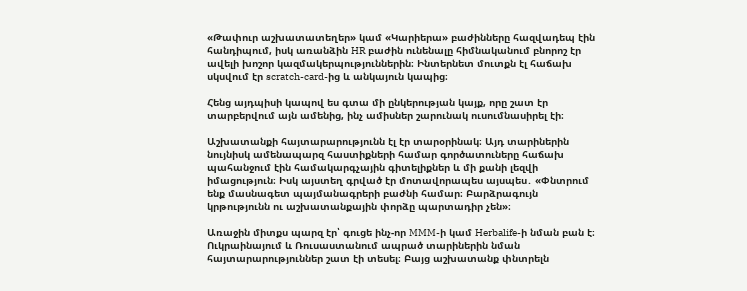«Թափուր աշխատատեղեր» կամ «Կարիերա» բաժինները հազվադեպ էին հանդիպում, իսկ առանձին HR բաժին ունենալը հիմնականում բնորոշ էր ավելի խոշոր կազմակերպություններին։ Ինտերնետ մուտքն էլ հաճախ սկսվում էր scratch-card-ից և անկայուն կապից։

Հենց այդպիսի կապով ես գտա մի ընկերության կայք, որը շատ էր տարբերվում այն ամենից, ինչ ամիսներ շարունակ ուսումնասիրել էի։

Աշխատանքի հայտարարությունն էլ էր տարօրինակ։ Այդ տարիներին նույնիսկ ամենապարզ հաստիքների համար գործատուները հաճախ պահանջում էին համակարգչային գիտելիքներ և մի քանի լեզվի իմացություն։ Իսկ այստեղ գրված էր մոտավորապես այսպես․ «Փնտրում ենք մասնագետ պայմանագրերի բաժնի համար։ Բարձրագույն կրթությունն ու աշխատանքային փորձը պարտադիր չեն»։

Առաջին միտքս պարզ էր՝ գուցե ինչ-որ MMM-ի կամ Herbalife-ի նման բան է։ Ուկրաինայում և Ռուսաստանում ապրած տարիներին նման հայտարարություններ շատ էի տեսել։ Բայց աշխատանք փնտրելն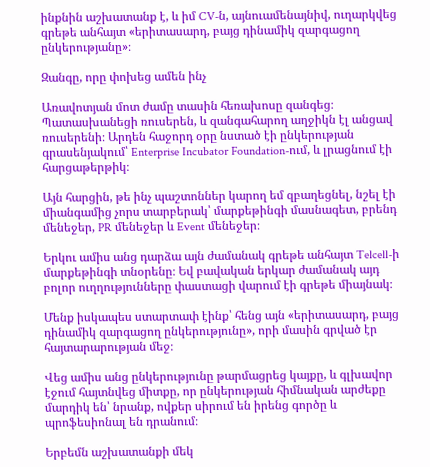ինքնին աշխատանք է, և իմ CV-ն, այնուամենայնիվ, ուղարկվեց գրեթե անհայտ «երիտասարդ, բայց դինամիկ զարգացող ընկերությանը»։

Զանգը, որը փոխեց ամեն ինչ

Առավոտյան մոտ ժամը տասին հեռախոսը զանգեց։ Պատասխանեցի ռուսերեն, և զանգահարող աղջիկն էլ անցավ ռուսերենի։ Արդեն հաջորդ օրը նստած էի ընկերության գրասենյակում՝ Enterprise Incubator Foundation-ում, և լրացնում էի հարցաթերթիկ։

Այն հարցին, թե ինչ պաշտոններ կարող եմ զբաղեցնել, նշել էի միանգամից չորս տարբերակ՝ մարքեթինգի մասնագետ, բրենդ մենեջեր, PR մենեջեր և Event մենեջեր։

Երկու ամիս անց դարձա այն ժամանակ գրեթե անհայտ Telcell-ի մարքեթինգի տնօրենը։ Եվ բավական երկար ժամանակ այդ բոլոր ուղղությունները փաստացի վարում էի գրեթե միայնակ։

Մենք իսկապես ստարտափ էինք՝ հենց այն «երիտասարդ, բայց դինամիկ զարգացող ընկերությունը», որի մասին գրված էր հայտարարության մեջ։

Վեց ամիս անց ընկերությունը թարմացրեց կայքը, և գլխավոր էջում հայտնվեց միտքը, որ ընկերության հիմնական արժեքը մարդիկ են՝ նրանք, ովքեր սիրում են իրենց գործը և պրոֆեսիոնալ են դրանում։

Երբեմն աշխատանքի մեկ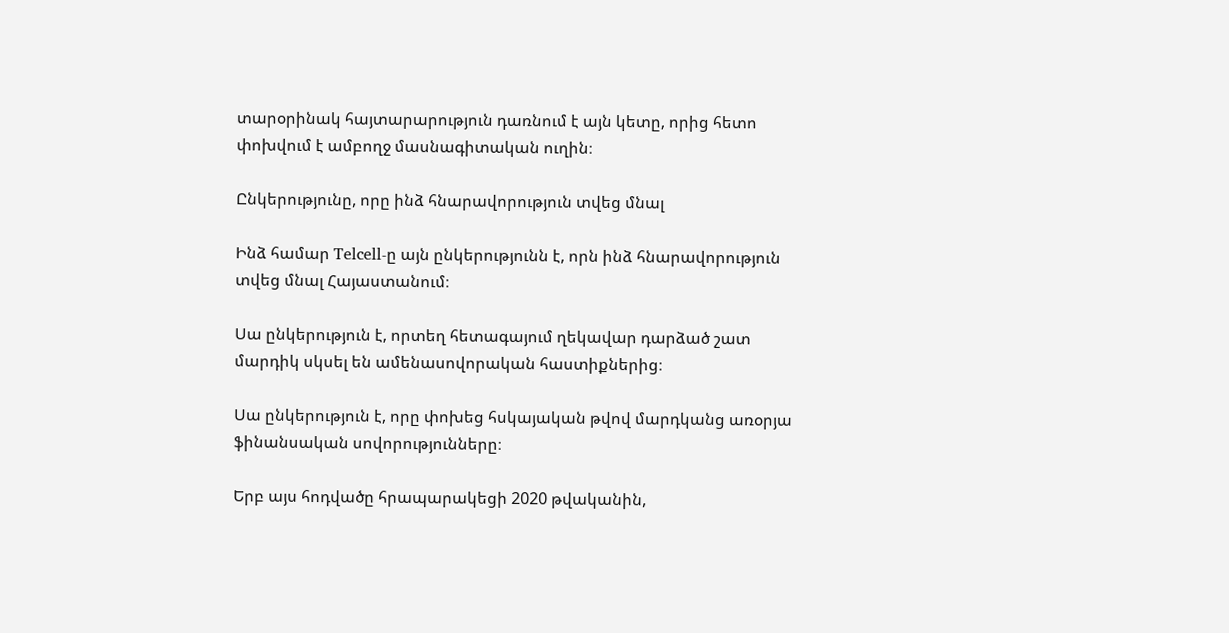տարօրինակ հայտարարություն դառնում է այն կետը, որից հետո փոխվում է ամբողջ մասնագիտական ուղին։

Ընկերությունը, որը ինձ հնարավորություն տվեց մնալ

Ինձ համար Telcell-ը այն ընկերությունն է, որն ինձ հնարավորություն տվեց մնալ Հայաստանում։

Սա ընկերություն է, որտեղ հետագայում ղեկավար դարձած շատ մարդիկ սկսել են ամենասովորական հաստիքներից։

Սա ընկերություն է, որը փոխեց հսկայական թվով մարդկանց առօրյա ֆինանսական սովորությունները։

Երբ այս հոդվածը հրապարակեցի 2020 թվականին,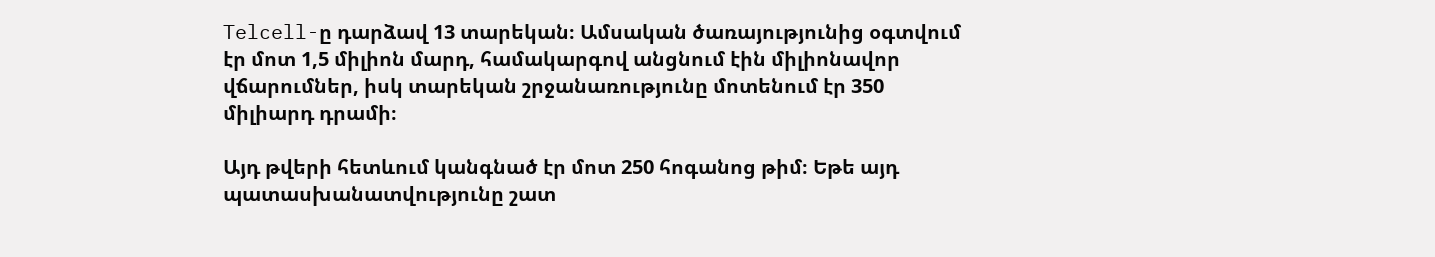Telcell-ը դարձավ 13 տարեկան։ Ամսական ծառայությունից օգտվում էր մոտ 1,5 միլիոն մարդ, համակարգով անցնում էին միլիոնավոր վճարումներ, իսկ տարեկան շրջանառությունը մոտենում էր 350 միլիարդ դրամի։

Այդ թվերի հետևում կանգնած էր մոտ 250 հոգանոց թիմ։ Եթե այդ պատասխանատվությունը շատ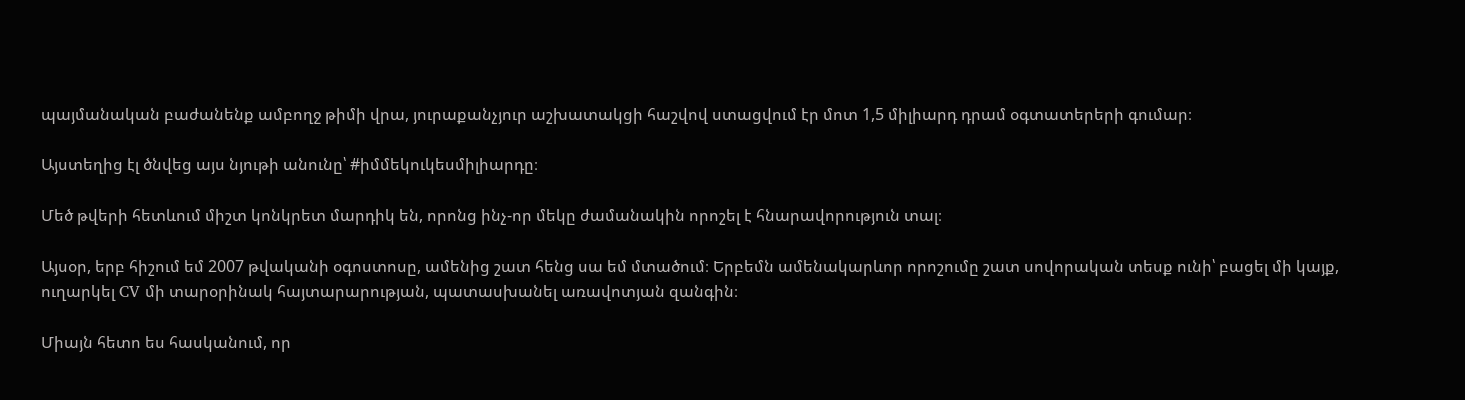պայմանական բաժանենք ամբողջ թիմի վրա, յուրաքանչյուր աշխատակցի հաշվով ստացվում էր մոտ 1,5 միլիարդ դրամ օգտատերերի գումար։

Այստեղից էլ ծնվեց այս նյութի անունը՝ #իմմեկուկեսմիլիարդը։

Մեծ թվերի հետևում միշտ կոնկրետ մարդիկ են, որոնց ինչ-որ մեկը ժամանակին որոշել է հնարավորություն տալ։

Այսօր, երբ հիշում եմ 2007 թվականի օգոստոսը, ամենից շատ հենց սա եմ մտածում։ Երբեմն ամենակարևոր որոշումը շատ սովորական տեսք ունի՝ բացել մի կայք, ուղարկել CV մի տարօրինակ հայտարարության, պատասխանել առավոտյան զանգին։

Միայն հետո ես հասկանում, որ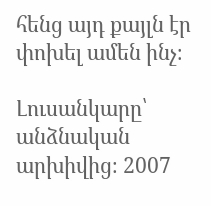հենց այդ քայլն էր փոխել ամեն ինչ։

Լուսանկարը՝ անձնական արխիվից։ 2007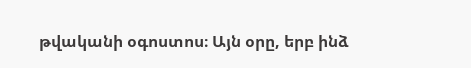թվականի օգոստոս։ Այն օրը, երբ ինձ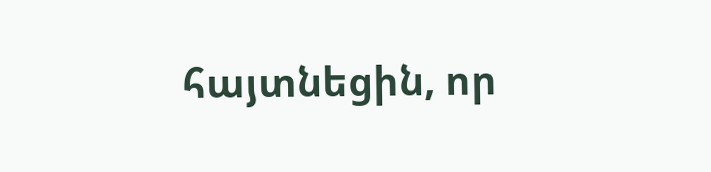հայտնեցին, որ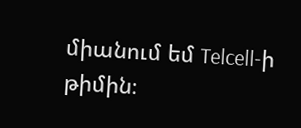միանում եմ Telcell-ի թիմին։